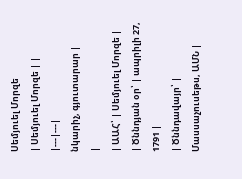Սեմյուել Մորզե
| Սեմյուել Մորզե | |
|---|---|
նկարիչ, գյուտարար |
|
| ԱԱՀ՝ | Սեմյուել Մորզե |
| Ծննդյան օր՝ | ապրիլի 27, 1791 |
| Ծննդավայր՝ | Մասսաչուսեթս, ԱՄՆ |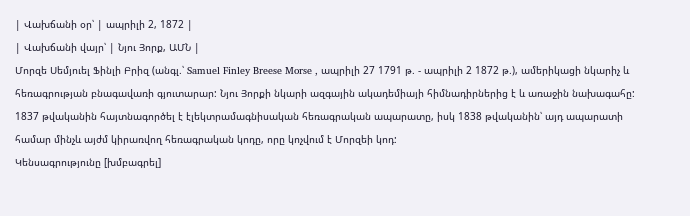| Վախճանի օր՝ | ապրիլի 2, 1872 |
| Վախճանի վայր՝ | Նյու Յորք, ԱՄՆ |
Մորզե Սեմյուել Ֆինլի Բրիզ (անգլ.՝ Samuel Finley Breese Morse , ապրիլի 27 1791 թ. - ապրիլի 2 1872 թ.), ամերիկացի նկարիչ և հեռագրության բնագավառի գյուտարար: Նյու Յորքի նկարի ազգային ակադեմիայի հիմնադիրներից է և առաջին նախագահը: 1837 թվականին հայտնագործել է էլեկտրամագնիսական հեռագրական ապարատը, իսկ 1838 թվականին՝ այդ ապարատի համար մինչև այժմ կիրառվող հեռագրական կոդը, որը կոչվում է Մորզեի կոդ:
Կենսագրությունը [խմբագրել]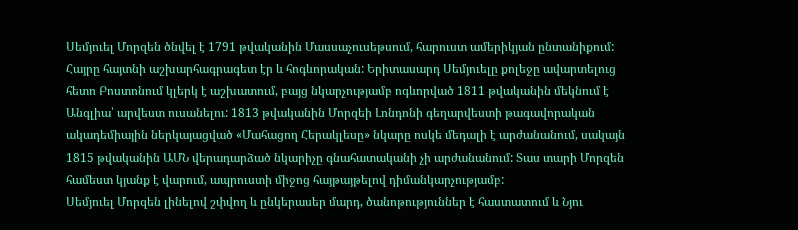Սեմյուել Մորզեն ծնվել է 1791 թվականին Մասսաչուսեթսում, հարուստ ամերիկյան ընտանիքում: Հայրը հայտնի աշխարհագրագետ էր և հոգևորական: Երիտասարդ Սեմյուելը քոլեջը ավարտելուց հետո Բոստոնում կլերկ է աշխատում, բայց նկարչությամբ ոգևորված 1811 թվականին մեկնում է Անգլիա՝ արվեստ ուսանելու: 1813 թվականին Մորզեի Լոնդոնի գեղարվեստի թագավորական ակադեմիային ներկայացված «Մահացող Հերակլեսը» նկարը ոսկե մեդալի է արժանանում, սակայն 1815 թվականին ԱՄՆ վերադարձած նկարիչը գնահատականի չի արժանանում: Տաս տարի Մորզեն համեստ կյանք է վարում, ապրուստի միջոց հայթայթելով դիմանկարչությամբ:
Սեմյուել Մորզեն լինելով շփվող և ընկերասեր մարդ, ծանոթություններ է հաստատում և Նյու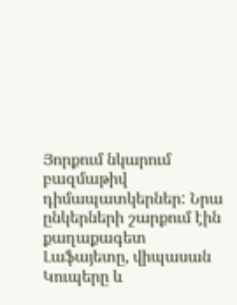Յորքում նկարում բազմաթիվ դիմապատկերներ: Նրա ընկերների շարքում էին քաղաքագետ Լաֆայետը, վիպասան Կուպերը և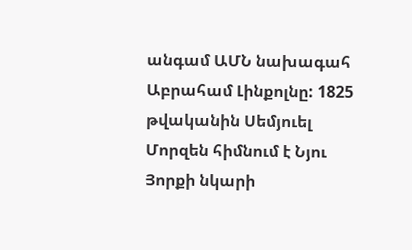անգամ ԱՄՆ նախագահ Աբրահամ Լինքոլնը: 1825 թվականին Սեմյուել Մորզեն հիմնում է Նյու Յորքի նկարի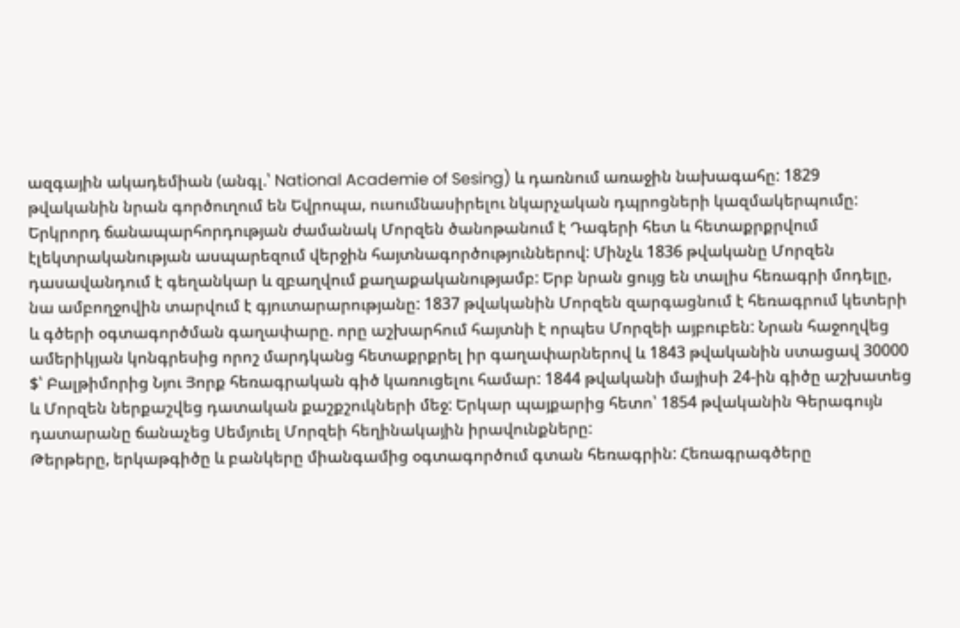ազգային ակադեմիան (անգլ.՝ National Academie of Sesing) և դառնում առաջին նախագահը: 1829 թվականին նրան գործուղում են Եվրոպա, ուսումնասիրելու նկարչական դպրոցների կազմակերպումը:
Երկրորդ ճանապարհորդության ժամանակ Մորզեն ծանոթանում է Դագերի հետ և հետաքրքրվում էլեկտրականության ասպարեզում վերջին հայտնագործություններով: Մինչև 1836 թվականը Մորզեն դասավանդում է գեղանկար և զբաղվում քաղաքականությամբ: Երբ նրան ցույց են տալիս հեռագրի մոդելը, նա ամբողջովին տարվում է գյուտարարությանը: 1837 թվականին Մորզեն զարգացնում է հեռագրում կետերի և գծերի օգտագործման գաղափարը. որը աշխարհում հայտնի է որպես Մորզեի այբուբեն: Նրան հաջողվեց ամերիկյան կոնգրեսից որոշ մարդկանց հետաքրքրել իր գաղափարներով և 1843 թվականին ստացավ 30000 $՝ Բալթիմորից Նյու Յորք հեռագրական գիծ կառուցելու համար: 1844 թվականի մայիսի 24-ին գիծը աշխատեց և Մորզեն ներքաշվեց դատական քաշքշուկների մեջ: Երկար պայքարից հետո՝ 1854 թվականին Գերագույն դատարանը ճանաչեց Սեմյուել Մորզեի հեղինակային իրավունքները:
Թերթերը, երկաթգիծը և բանկերը միանգամից օգտագործում գտան հեռագրին: Հեռագրագծերը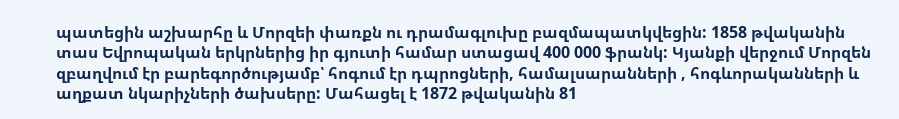պատեցին աշխարհը և Մորզեի փառքն ու դրամագլուխը բազմապատկվեցին: 1858 թվականին տաս Եվրոպական երկրներից իր գյուտի համար ստացավ 400 000 ֆրանկ: Կյանքի վերջում Մորզեն զբաղվում էր բարեգործությամբ՝ հոգում էր դպրոցների, համալսարանների , հոգևորականների և աղքատ նկարիչների ծախսերը: Մահացել է 1872 թվականին 81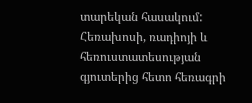տարեկան հասակում: Հեռախոսի, ռադիոյի և հեռուստատեսության գյուտերից հետո հեռագրի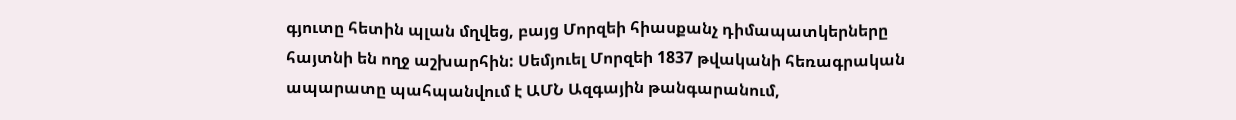գյուտը հետին պլան մղվեց, բայց Մորզեի հիասքանչ դիմապատկերները հայտնի են ողջ աշխարհին: Սեմյուել Մորզեի 1837 թվականի հեռագրական ապարատը պահպանվում է ԱՄՆ Ազգային թանգարանում,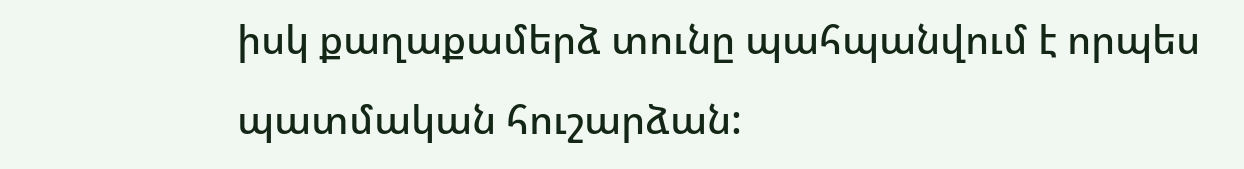իսկ քաղաքամերձ տունը պահպանվում է որպես պատմական հուշարձան: